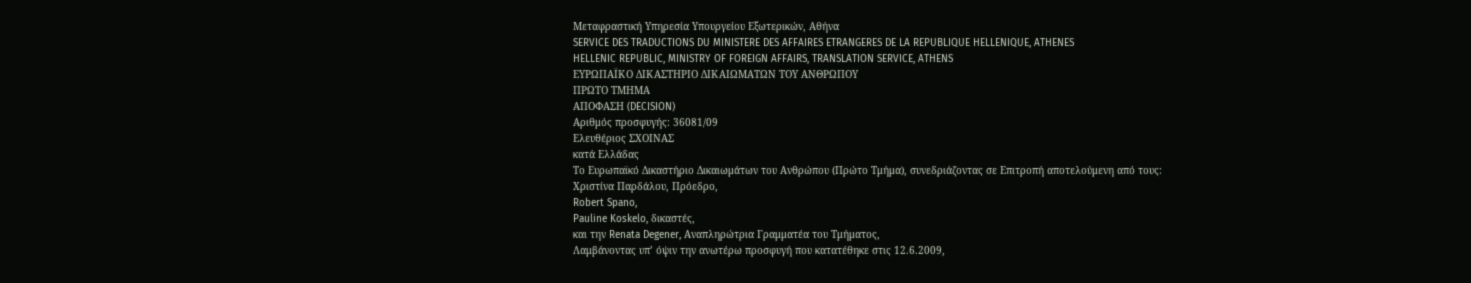Μεταφραστική Υπηρεσία Υπουργείου Εξωτερικών, Αθήνα
SERVICE DES TRADUCTIONS DU MINISTERE DES AFFAIRES ETRANGERES DE LA REPUBLIQUE HELLENIQUE, ATHENES
HELLENIC REPUBLIC, MINISTRY OF FOREIGN AFFAIRS, TRANSLATION SERVICE, ATHENS
ΕΥΡΩΠΑΪΚΟ ΔΙΚΑΣΤΗΡΙΟ ΔΙΚΑΙΩΜΑΤΩΝ ΤΟΥ ΑΝΘΡΩΠΟΥ
ΠΡΩΤΟ ΤΜΗΜΑ
ΑΠΟΦΑΣΗ (DECISION)
Αριθμός προσφυγής: 36081/09
Ελευθέριος ΣΧΟΙΝΑΣ
κατά Ελλάδας
Το Ευρωπαϊκό Δικαστήριο Δικαιωμάτων του Ανθρώπου (Πρώτο Τμήμα), συνεδριάζοντας σε Επιτροπή αποτελούμενη από τους:
Χριστίνα Παρδάλου, Πρόεδρο,
Robert Spano,
Pauline Koskelo, δικαστές,
και την Renata Degener, Αναπληρώτρια Γραμματέα του Τμήματος,
Λαμβάνοντας υπ’ όψιν την ανωτέρω προσφυγή που κατατέθηκε στις 12.6.2009,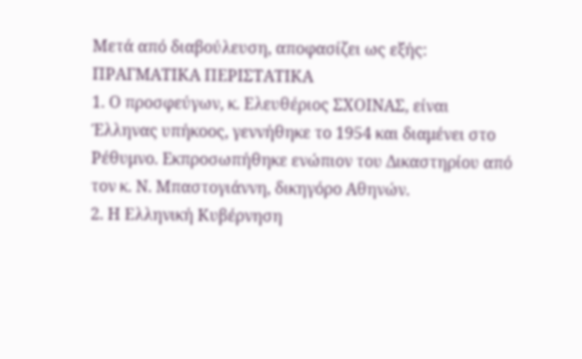Μετά από διαβούλευση, αποφασίζει ως εξής:
ΠΡΑΓΜΑΤΙΚΑ ΠΕΡΙΣΤΑΤΙΚΑ
1. Ο προσφεύγων, κ. Ελευθέριος ΣΧΟΙΝΑΣ, είναι Έλληνας υπήκοος, γεννήθηκε το 1954 και διαμένει στο Ρέθυμνο. Εκπροσωπήθηκε ενώπιον του Δικαστηρίου από τον κ. Ν. Μπαστογιάννη, δικηγόρο Αθηνών.
2. Η Ελληνική Κυβέρνηση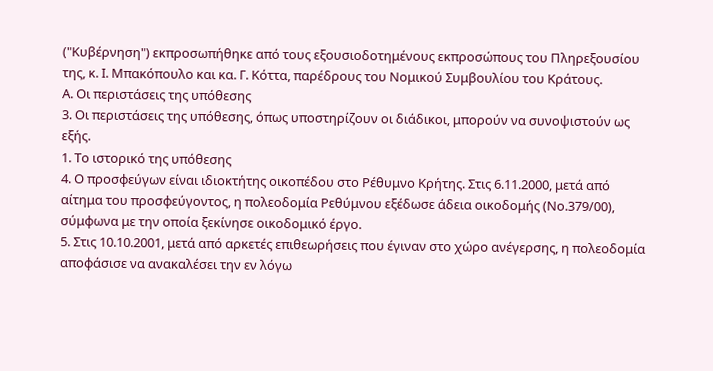("Κυβέρνηση") εκπροσωπήθηκε από τους εξουσιοδοτημένους εκπροσώπους του Πληρεξουσίου της, κ. Ι. Μπακόπουλο και κα. Γ. Κόττα, παρέδρους του Νομικού Συμβουλίου του Κράτους.
Α. Οι περιστάσεις της υπόθεσης
3. Οι περιστάσεις της υπόθεσης, όπως υποστηρίζουν οι διάδικοι, μπορούν να συνοψιστούν ως εξής.
1. Το ιστορικό της υπόθεσης
4. Ο προσφεύγων είναι ιδιοκτήτης οικοπέδου στο Ρέθυμνο Κρήτης. Στις 6.11.2000, μετά από αίτημα του προσφεύγοντος, η πολεοδομία Ρεθύμνου εξέδωσε άδεια οικοδομής (Νο.379/00), σύμφωνα με την οποία ξεκίνησε οικοδομικό έργο.
5. Στις 10.10.2001, μετά από αρκετές επιθεωρήσεις που έγιναν στο χώρο ανέγερσης, η πολεοδομία αποφάσισε να ανακαλέσει την εν λόγω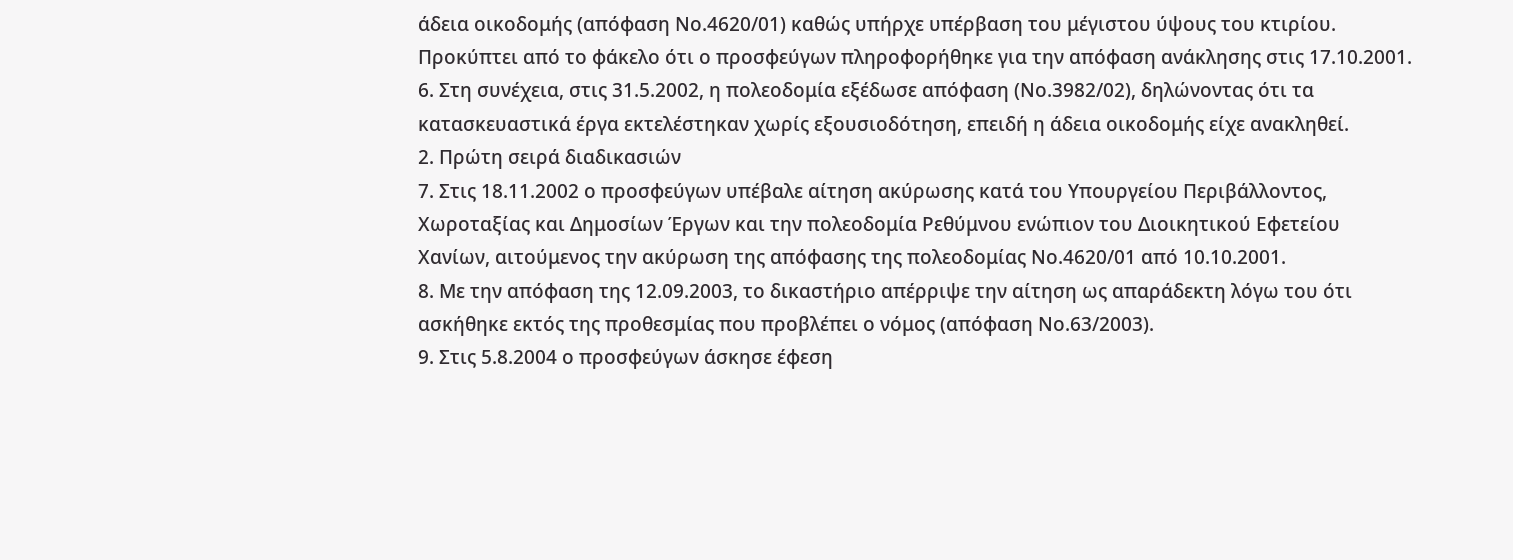άδεια οικοδομής (απόφαση Νο.4620/01) καθώς υπήρχε υπέρβαση του μέγιστου ύψους του κτιρίου. Προκύπτει από το φάκελο ότι ο προσφεύγων πληροφορήθηκε για την απόφαση ανάκλησης στις 17.10.2001.
6. Στη συνέχεια, στις 31.5.2002, η πολεοδομία εξέδωσε απόφαση (Νο.3982/02), δηλώνοντας ότι τα κατασκευαστικά έργα εκτελέστηκαν χωρίς εξουσιοδότηση, επειδή η άδεια οικοδομής είχε ανακληθεί.
2. Πρώτη σειρά διαδικασιών
7. Στις 18.11.2002 ο προσφεύγων υπέβαλε αίτηση ακύρωσης κατά του Υπουργείου Περιβάλλοντος, Χωροταξίας και Δημοσίων Έργων και την πολεοδομία Ρεθύμνου ενώπιον του Διοικητικού Εφετείου Χανίων, αιτούμενος την ακύρωση της απόφασης της πολεοδομίας Νο.4620/01 από 10.10.2001.
8. Με την απόφαση της 12.09.2003, το δικαστήριο απέρριψε την αίτηση ως απαράδεκτη λόγω του ότι ασκήθηκε εκτός της προθεσμίας που προβλέπει ο νόμος (απόφαση Νο.63/2003).
9. Στις 5.8.2004 ο προσφεύγων άσκησε έφεση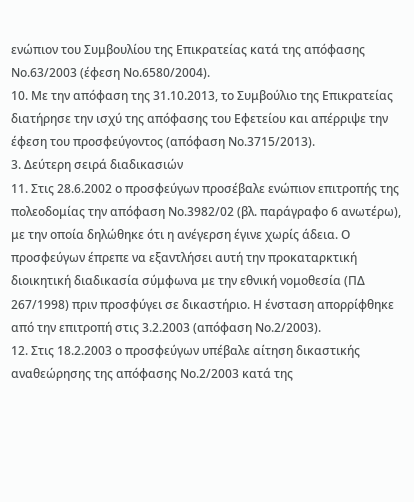ενώπιον του Συμβουλίου της Επικρατείας κατά της απόφασης Νο.63/2003 (έφεση Νο.6580/2004).
10. Με την απόφαση της 31.10.2013, το Συμβούλιο της Επικρατείας διατήρησε την ισχύ της απόφασης του Εφετείου και απέρριψε την έφεση του προσφεύγοντος (απόφαση Νο.3715/2013).
3. Δεύτερη σειρά διαδικασιών
11. Στις 28.6.2002 ο προσφεύγων προσέβαλε ενώπιον επιτροπής της πολεοδομίας την απόφαση Νο.3982/02 (βλ. παράγραφο 6 ανωτέρω), με την οποία δηλώθηκε ότι η ανέγερση έγινε χωρίς άδεια. Ο προσφεύγων έπρεπε να εξαντλήσει αυτή την προκαταρκτική διοικητική διαδικασία σύμφωνα με την εθνική νομοθεσία (ΠΔ 267/1998) πριν προσφύγει σε δικαστήριο. Η ένσταση απορρίφθηκε από την επιτροπή στις 3.2.2003 (απόφαση Νο.2/2003).
12. Στις 18.2.2003 ο προσφεύγων υπέβαλε αίτηση δικαστικής αναθεώρησης της απόφασης Νο.2/2003 κατά της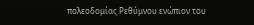πολεοδομίας Ρεθύμνου ενώπιον του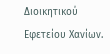Διοικητικού Εφετείου Χανίων.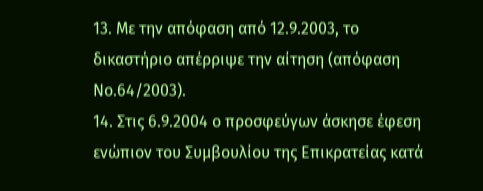13. Με την απόφαση από 12.9.2003, το δικαστήριο απέρριψε την αίτηση (απόφαση Νο.64/2003).
14. Στις 6.9.2004 ο προσφεύγων άσκησε έφεση ενώπιον του Συμβουλίου της Επικρατείας κατά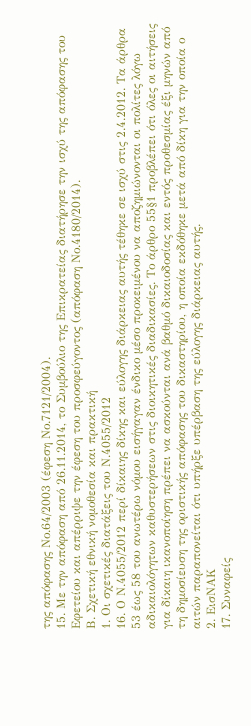της απόφασης Νο.64/2003 (έφεση Νο.7121/2004).
15. Με την απόφαση από 26.11.2014, το Συμβούλιο της Επικρατείας διατήρησε την ισχύ της απόφασης του Εφετείου και απέρριψε την έφεση του προσφεύγοντος (απόφαση Νο.4180/2014).
Β. Σχετική εθνική νομοθεσία και πρακτική
1. Οι σχετικές διατάξεις του Ν.4055/2012
16. Ο Ν.4055/2012 περί δίκαιης δίκης και εύλογης διάρκειας αυτής τέθηκε σε ισχύ στις 2.4.2012. Τα άρθρα 53 έως 58 του ανωτέρω νόμου εισήγαγαν ένδικο μέσο προκειμένου να αποζημιώνονται οι πολίτες λόγω αδικαιολόγητων καθυστερήσεων στις διοικητικές διαδικασίες. Το άρθρο 55§1 προβλέπει ότι όλες οι αιτήσεις για δίκαιη ικανοποίηση πρέπει να ασκούνται ανά βαθμό δικαιοδοσίας και εντός προθεσμίας έξι μηνών από τη δημοσίευση της οριστικής απόφασης του δικαστηρίου, η οποία εκδόθηκε μετά από δίκη για την οποία ο αιτών παραπονείται ότι υπήρξε υπέρβαση της εύλογης διάρκειας αυτής.
2. ΕισΝΑΚ
17. Συναφείς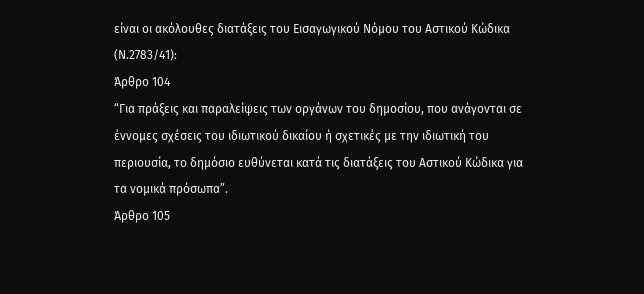είναι οι ακόλουθες διατάξεις του Εισαγωγικού Νόμου του Αστικού Κώδικα (Ν.2783/41):
Άρθρο 104
“Για πράξεις και παραλείψεις των οργάνων του δημοσίου, που ανάγονται σε έννομες σχέσεις του ιδιωτικού δικαίου ή σχετικές με την ιδιωτική του περιουσία, το δημόσιο ευθύνεται κατά τις διατάξεις του Αστικού Κώδικα για τα νομικά πρόσωπα”.
Άρθρο 105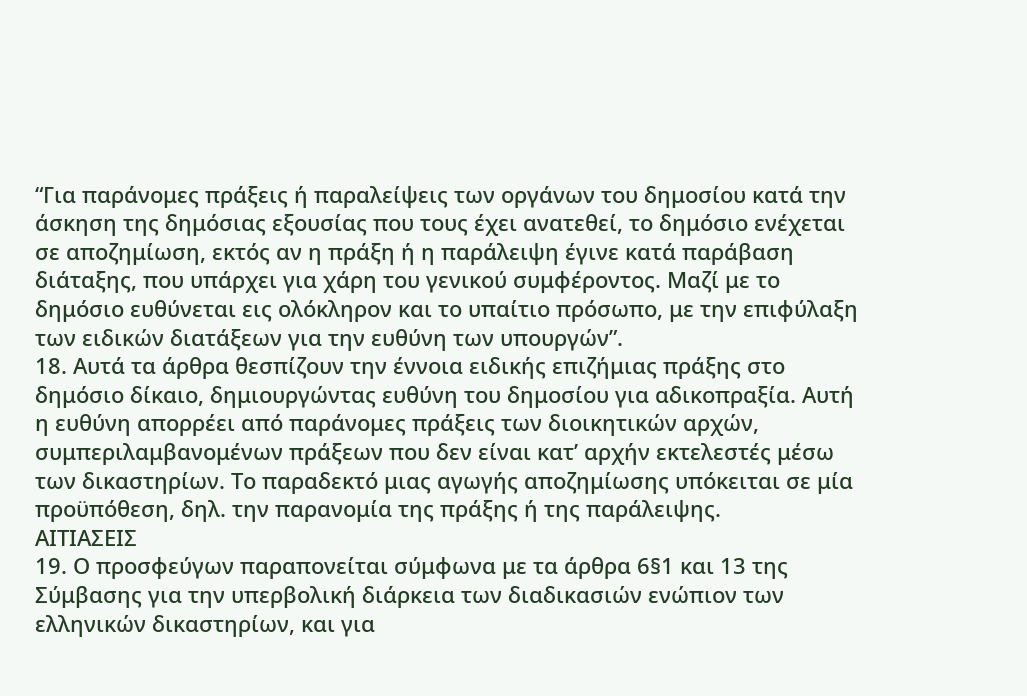“Για παράνομες πράξεις ή παραλείψεις των οργάνων του δημοσίου κατά την άσκηση της δημόσιας εξουσίας που τους έχει ανατεθεί, το δημόσιο ενέχεται σε αποζημίωση, εκτός αν η πράξη ή η παράλειψη έγινε κατά παράβαση διάταξης, που υπάρχει για χάρη του γενικού συμφέροντος. Μαζί με το δημόσιο ευθύνεται εις ολόκληρον και το υπαίτιο πρόσωπο, με την επιφύλαξη των ειδικών διατάξεων για την ευθύνη των υπουργών”.
18. Αυτά τα άρθρα θεσπίζουν την έννοια ειδικής επιζήμιας πράξης στο δημόσιο δίκαιο, δημιουργώντας ευθύνη του δημοσίου για αδικοπραξία. Αυτή η ευθύνη απορρέει από παράνομες πράξεις των διοικητικών αρχών, συμπεριλαμβανομένων πράξεων που δεν είναι κατ’ αρχήν εκτελεστές μέσω των δικαστηρίων. Το παραδεκτό μιας αγωγής αποζημίωσης υπόκειται σε μία προϋπόθεση, δηλ. την παρανομία της πράξης ή της παράλειψης.
ΑΙΤΙΑΣΕΙΣ
19. Ο προσφεύγων παραπονείται σύμφωνα με τα άρθρα 6§1 και 13 της Σύμβασης για την υπερβολική διάρκεια των διαδικασιών ενώπιον των ελληνικών δικαστηρίων, και για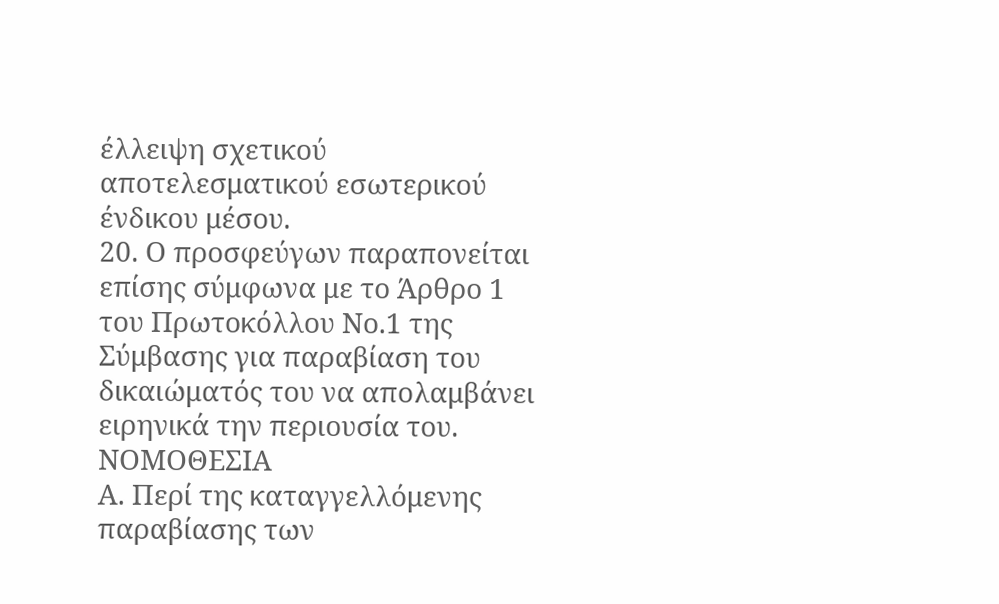έλλειψη σχετικού αποτελεσματικού εσωτερικού ένδικου μέσου.
20. Ο προσφεύγων παραπονείται επίσης σύμφωνα με το Άρθρο 1 του Πρωτοκόλλου Νο.1 της Σύμβασης για παραβίαση του δικαιώματός του να απολαμβάνει ειρηνικά την περιουσία του.
ΝΟΜΟΘΕΣΙΑ
Α. Περί της καταγγελλόμενης παραβίασης των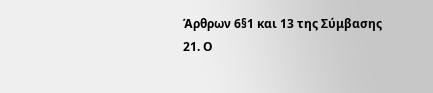Άρθρων 6§1 και 13 της Σύμβασης
21. Ο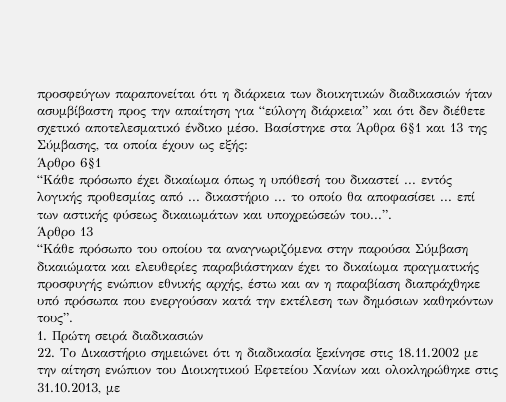προσφεύγων παραπονείται ότι η διάρκεια των διοικητικών διαδικασιών ήταν ασυμβίβαστη προς την απαίτηση για “εύλογη διάρκεια” και ότι δεν διέθετε σχετικό αποτελεσματικό ένδικο μέσο. Βασίστηκε στα Άρθρα 6§1 και 13 της Σύμβασης, τα οποία έχουν ως εξής:
Άρθρο 6§1
“Κάθε πρόσωπο έχει δικαίωμα όπως η υπόθεσή του δικαστεί ... εντός λογικής προθεσμίας από ... δικαστήριο ... το οποίο θα αποφασίσει ... επί των αστικής φύσεως δικαιωμάτων και υποχρεώσεών του...”.
Άρθρο 13
“Κάθε πρόσωπο του οποίου τα αναγνωριζόμενα στην παρούσα Σύμβαση δικαιώματα και ελευθερίες παραβιάστηκαν έχει το δικαίωμα πραγματικής προσφυγής ενώπιον εθνικής αρχής, έστω και αν η παραβίαση διαπράχθηκε υπό πρόσωπα που ενεργούσαν κατά την εκτέλεση των δημόσιων καθηκόντων τους”.
1. Πρώτη σειρά διαδικασιών
22. Το Δικαστήριο σημειώνει ότι η διαδικασία ξεκίνησε στις 18.11.2002 με την αίτηση ενώπιον του Διοικητικού Εφετείου Χανίων και ολοκληρώθηκε στις 31.10.2013, με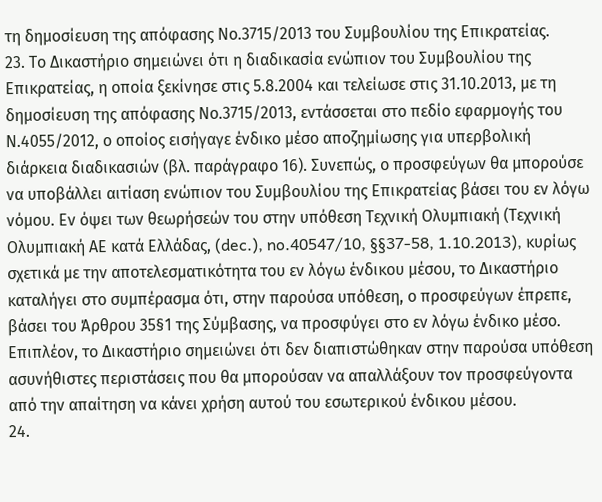τη δημοσίευση της απόφασης Νο.3715/2013 του Συμβουλίου της Επικρατείας.
23. Το Δικαστήριο σημειώνει ότι η διαδικασία ενώπιον του Συμβουλίου της Επικρατείας, η οποία ξεκίνησε στις 5.8.2004 και τελείωσε στις 31.10.2013, με τη δημοσίευση της απόφασης Νο.3715/2013, εντάσσεται στο πεδίο εφαρμογής του Ν.4055/2012, ο οποίος εισήγαγε ένδικο μέσο αποζημίωσης για υπερβολική διάρκεια διαδικασιών (βλ. παράγραφο 16). Συνεπώς, ο προσφεύγων θα μπορούσε να υποβάλλει αιτίαση ενώπιον του Συμβουλίου της Επικρατείας βάσει του εν λόγω νόμου. Εν όψει των θεωρήσεών του στην υπόθεση Τεχνική Ολυμπιακή (Τεχνική Ολυμπιακή ΑΕ κατά Ελλάδας, (dec.), no.40547/10, §§37-58, 1.10.2013), κυρίως σχετικά με την αποτελεσματικότητα του εν λόγω ένδικου μέσου, το Δικαστήριο καταλήγει στο συμπέρασμα ότι, στην παρούσα υπόθεση, ο προσφεύγων έπρεπε, βάσει του Άρθρου 35§1 της Σύμβασης, να προσφύγει στο εν λόγω ένδικο μέσο. Επιπλέον, το Δικαστήριο σημειώνει ότι δεν διαπιστώθηκαν στην παρούσα υπόθεση ασυνήθιστες περιστάσεις που θα μπορούσαν να απαλλάξουν τον προσφεύγοντα από την απαίτηση να κάνει χρήση αυτού του εσωτερικού ένδικου μέσου.
24.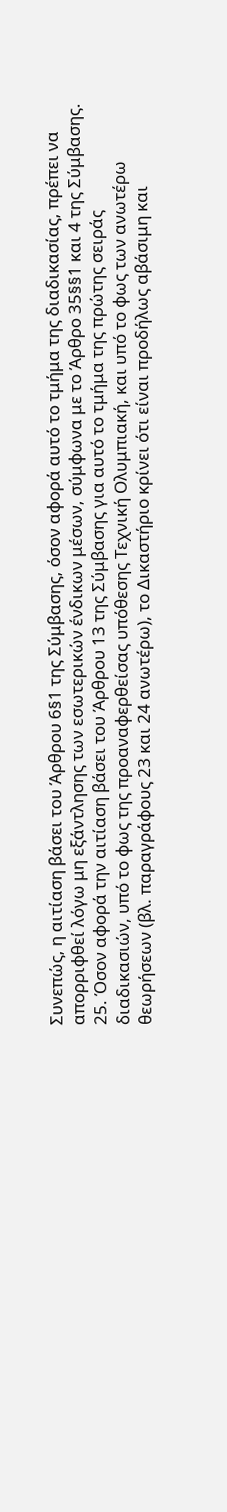Συνεπώς, η αιτίαση βάσει του Άρθρου 6§1 της Σύμβασης, όσον αφορά αυτό το τμήμα της διαδικασίας, πρέπει να απορριφθεί λόγω μη εξάντλησης των εσωτερικών ένδικων μέσων, σύμφωνα με το Άρθρο 35§§1 και 4 της Σύμβασης.
25. Όσον αφορά την αιτίαση βάσει του Άρθρου 13 της Σύμβασης για αυτό το τμήμα της πρώτης σειράς διαδικασιών, υπό το φως της προαναφερθείσας υπόθεσης Τεχνική Ολυμπιακή, και υπό το φως των ανωτέρω θεωρήσεων (βλ. παραγράφους 23 και 24 ανωτέρω), το Δικαστήριο κρίνει ότι είναι προδήλως αβάσιμη και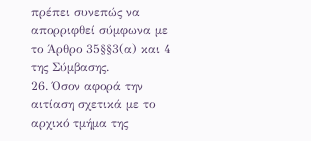πρέπει συνεπώς να απορριφθεί σύμφωνα με το Άρθρο 35§§3(α) και 4 της Σύμβασης.
26. Όσον αφορά την αιτίαση σχετικά με το αρχικό τμήμα της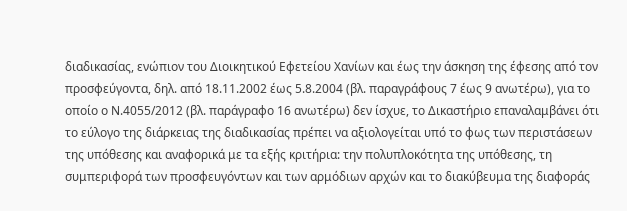διαδικασίας, ενώπιον του Διοικητικού Εφετείου Χανίων και έως την άσκηση της έφεσης από τον προσφεύγοντα, δηλ. από 18.11.2002 έως 5.8.2004 (βλ. παραγράφους 7 έως 9 ανωτέρω), για το οποίο ο Ν.4055/2012 (βλ. παράγραφο 16 ανωτέρω) δεν ίσχυε, το Δικαστήριο επαναλαμβάνει ότι το εύλογο της διάρκειας της διαδικασίας πρέπει να αξιολογείται υπό το φως των περιστάσεων της υπόθεσης και αναφορικά με τα εξής κριτήρια: την πολυπλοκότητα της υπόθεσης, τη συμπεριφορά των προσφευγόντων και των αρμόδιων αρχών και το διακύβευμα της διαφοράς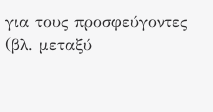για τους προσφεύγοντες (βλ. μεταξύ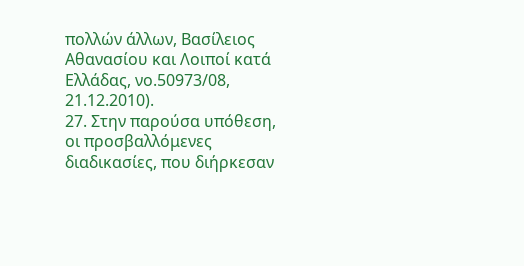πολλών άλλων, Βασίλειος Αθανασίου και Λοιποί κατά Ελλάδας, νο.50973/08, 21.12.2010).
27. Στην παρούσα υπόθεση, οι προσβαλλόμενες διαδικασίες, που διήρκεσαν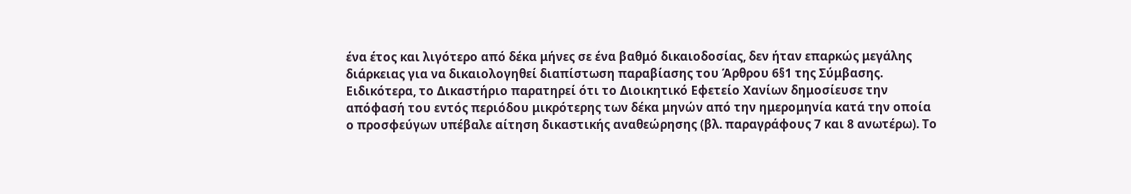ένα έτος και λιγότερο από δέκα μήνες σε ένα βαθμό δικαιοδοσίας, δεν ήταν επαρκώς μεγάλης διάρκειας για να δικαιολογηθεί διαπίστωση παραβίασης του Άρθρου 6§1 της Σύμβασης. Ειδικότερα, το Δικαστήριο παρατηρεί ότι το Διοικητικό Εφετείο Χανίων δημοσίευσε την απόφασή του εντός περιόδου μικρότερης των δέκα μηνών από την ημερομηνία κατά την οποία ο προσφεύγων υπέβαλε αίτηση δικαστικής αναθεώρησης (βλ. παραγράφους 7 και 8 ανωτέρω). Το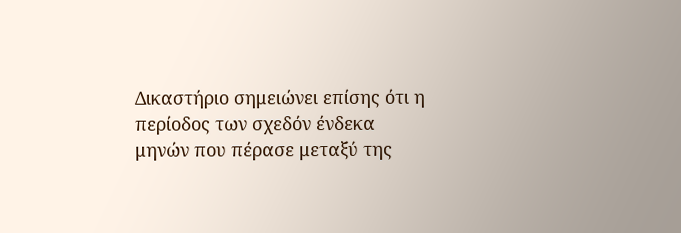Δικαστήριο σημειώνει επίσης ότι η περίοδος των σχεδόν ένδεκα μηνών που πέρασε μεταξύ της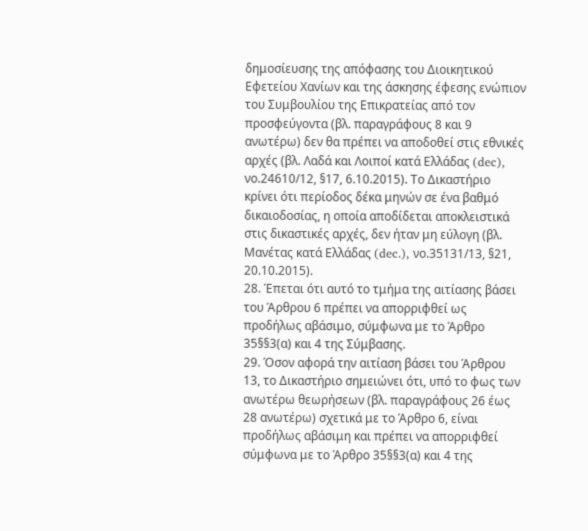δημοσίευσης της απόφασης του Διοικητικού Εφετείου Χανίων και της άσκησης έφεσης ενώπιον του Συμβουλίου της Επικρατείας από τον προσφεύγοντα (βλ. παραγράφους 8 και 9 ανωτέρω) δεν θα πρέπει να αποδοθεί στις εθνικές αρχές (βλ. Λαδά και Λοιποί κατά Ελλάδας (dec), νο.24610/12, §17, 6.10.2015). Το Δικαστήριο κρίνει ότι περίοδος δέκα μηνών σε ένα βαθμό δικαιοδοσίας, η οποία αποδίδεται αποκλειστικά στις δικαστικές αρχές, δεν ήταν μη εύλογη (βλ. Μανέτας κατά Ελλάδας (dec.), νο.35131/13, §21, 20.10.2015).
28. Έπεται ότι αυτό το τμήμα της αιτίασης βάσει του Άρθρου 6 πρέπει να απορριφθεί ως προδήλως αβάσιμο, σύμφωνα με το Άρθρο 35§§3(α) και 4 της Σύμβασης.
29. Όσον αφορά την αιτίαση βάσει του Άρθρου 13, το Δικαστήριο σημειώνει ότι, υπό το φως των ανωτέρω θεωρήσεων (βλ. παραγράφους 26 έως 28 ανωτέρω) σχετικά με το Άρθρο 6, είναι προδήλως αβάσιμη και πρέπει να απορριφθεί σύμφωνα με το Άρθρο 35§§3(α) και 4 της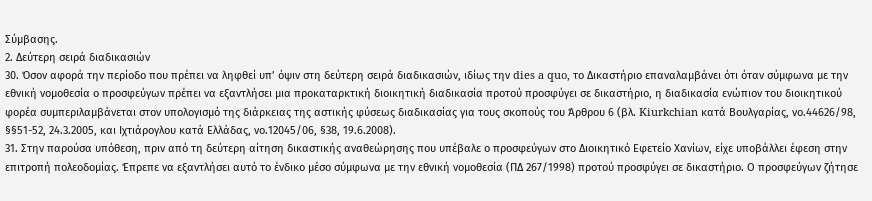Σύμβασης.
2. Δεύτερη σειρά διαδικασιών
30. Όσον αφορά την περίοδο που πρέπει να ληφθεί υπ’ όψιν στη δεύτερη σειρά διαδικασιών, ιδίως την dies a quo, το Δικαστήριο επαναλαμβάνει ότι όταν σύμφωνα με την εθνική νομοθεσία ο προσφεύγων πρέπει να εξαντλήσει μια προκαταρκτική διοικητική διαδικασία προτού προσφύγει σε δικαστήριο, η διαδικασία ενώπιον του διοικητικού φορέα συμπεριλαμβάνεται στον υπολογισμό της διάρκειας της αστικής φύσεως διαδικασίας για τους σκοπούς του Άρθρου 6 (βλ. Kiurkchian κατά Βουλγαρίας, νο.44626/98, §§51-52, 24.3.2005, και Ιχτιάρογλου κατά Ελλάδας, νο.12045/06, §38, 19.6.2008).
31. Στην παρούσα υπόθεση, πριν από τη δεύτερη αίτηση δικαστικής αναθεώρησης που υπέβαλε ο προσφεύγων στο Διοικητικό Εφετείο Χανίων, είχε υποβάλλει έφεση στην επιτροπή πολεοδομίας. Έπρεπε να εξαντλήσει αυτό το ένδικο μέσο σύμφωνα με την εθνική νομοθεσία (ΠΔ 267/1998) προτού προσφύγει σε δικαστήριο. Ο προσφεύγων ζήτησε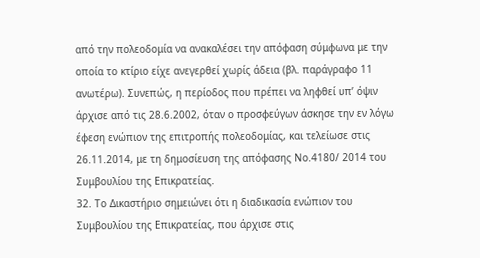από την πολεοδομία να ανακαλέσει την απόφαση σύμφωνα με την οποία το κτίριο είχε ανεγερθεί χωρίς άδεια (βλ. παράγραφο 11 ανωτέρω). Συνεπώς, η περίοδος που πρέπει να ληφθεί υπ’ όψιν άρχισε από τις 28.6.2002, όταν ο προσφεύγων άσκησε την εν λόγω έφεση ενώπιον της επιτροπής πολεοδομίας, και τελείωσε στις 26.11.2014, με τη δημοσίευση της απόφασης Νο.4180/ 2014 του Συμβουλίου της Επικρατείας.
32. Το Δικαστήριο σημειώνει ότι η διαδικασία ενώπιον του Συμβουλίου της Επικρατείας, που άρχισε στις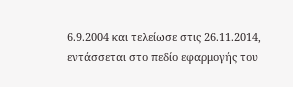6.9.2004 και τελείωσε στις 26.11.2014, εντάσσεται στο πεδίο εφαρμογής του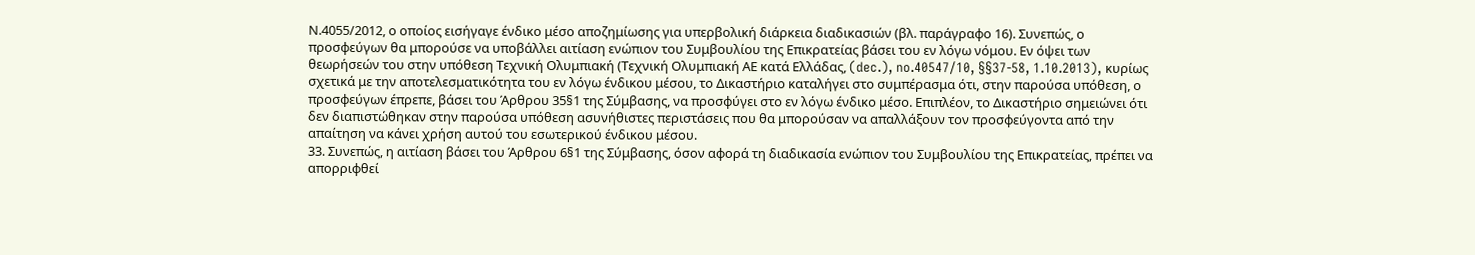Ν.4055/2012, ο οποίος εισήγαγε ένδικο μέσο αποζημίωσης για υπερβολική διάρκεια διαδικασιών (βλ. παράγραφο 16). Συνεπώς, ο προσφεύγων θα μπορούσε να υποβάλλει αιτίαση ενώπιον του Συμβουλίου της Επικρατείας βάσει του εν λόγω νόμου. Εν όψει των θεωρήσεών του στην υπόθεση Τεχνική Ολυμπιακή (Τεχνική Ολυμπιακή ΑΕ κατά Ελλάδας, (dec.), no.40547/10, §§37-58, 1.10.2013), κυρίως σχετικά με την αποτελεσματικότητα του εν λόγω ένδικου μέσου, το Δικαστήριο καταλήγει στο συμπέρασμα ότι, στην παρούσα υπόθεση, ο προσφεύγων έπρεπε, βάσει του Άρθρου 35§1 της Σύμβασης, να προσφύγει στο εν λόγω ένδικο μέσο. Επιπλέον, το Δικαστήριο σημειώνει ότι δεν διαπιστώθηκαν στην παρούσα υπόθεση ασυνήθιστες περιστάσεις που θα μπορούσαν να απαλλάξουν τον προσφεύγοντα από την απαίτηση να κάνει χρήση αυτού του εσωτερικού ένδικου μέσου.
33. Συνεπώς, η αιτίαση βάσει του Άρθρου 6§1 της Σύμβασης, όσον αφορά τη διαδικασία ενώπιον του Συμβουλίου της Επικρατείας, πρέπει να απορριφθεί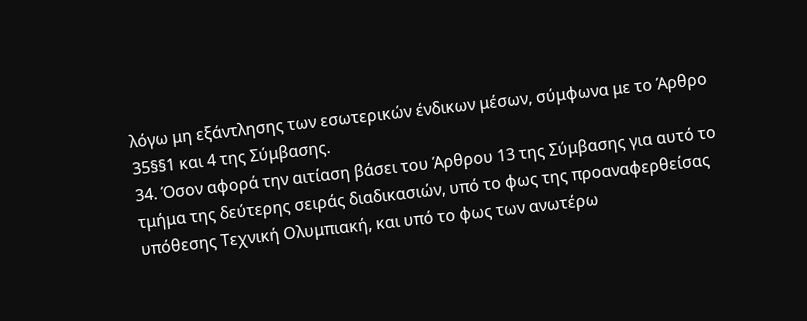λόγω μη εξάντλησης των εσωτερικών ένδικων μέσων, σύμφωνα με το Άρθρο 35§§1 και 4 της Σύμβασης.
34. Όσον αφορά την αιτίαση βάσει του Άρθρου 13 της Σύμβασης για αυτό το τμήμα της δεύτερης σειράς διαδικασιών, υπό το φως της προαναφερθείσας υπόθεσης Τεχνική Ολυμπιακή, και υπό το φως των ανωτέρω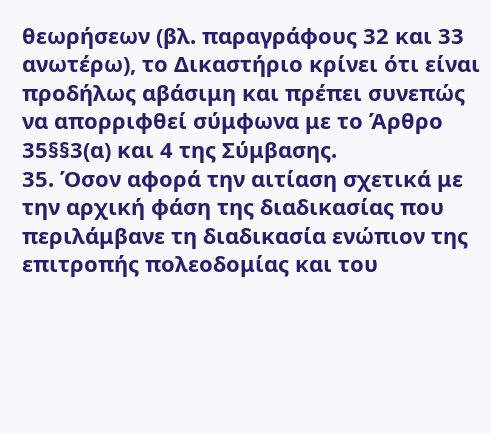θεωρήσεων (βλ. παραγράφους 32 και 33 ανωτέρω), το Δικαστήριο κρίνει ότι είναι προδήλως αβάσιμη και πρέπει συνεπώς να απορριφθεί σύμφωνα με το Άρθρο 35§§3(α) και 4 της Σύμβασης.
35. Όσον αφορά την αιτίαση σχετικά με την αρχική φάση της διαδικασίας που περιλάμβανε τη διαδικασία ενώπιον της επιτροπής πολεοδομίας και του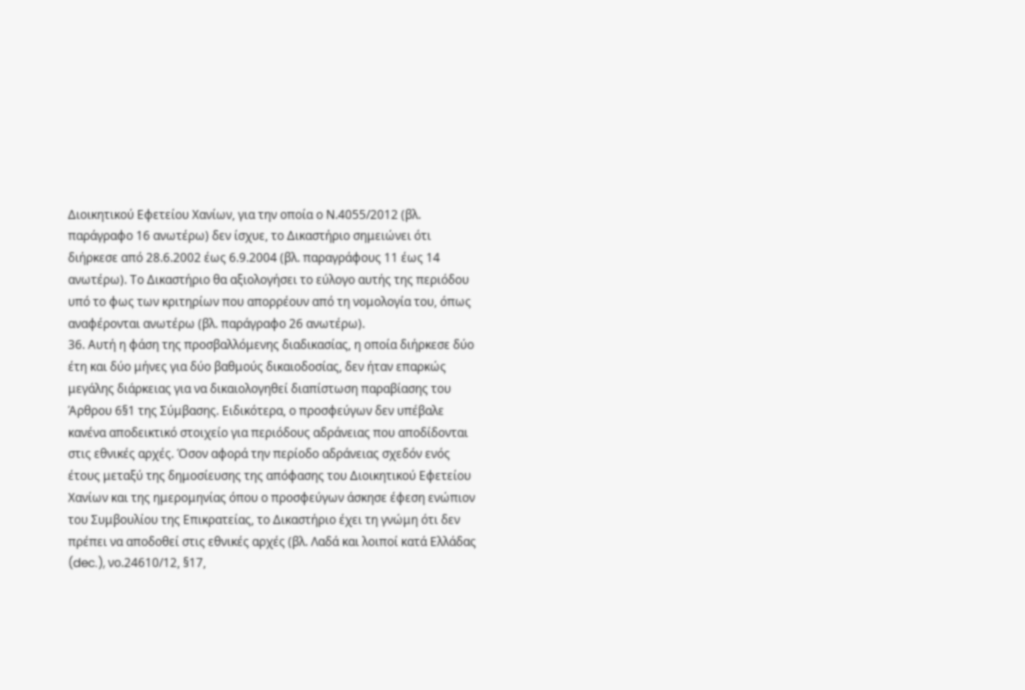Διοικητικού Εφετείου Χανίων, για την οποία ο Ν.4055/2012 (βλ. παράγραφο 16 ανωτέρω) δεν ίσχυε, το Δικαστήριο σημειώνει ότι διήρκεσε από 28.6.2002 έως 6.9.2004 (βλ. παραγράφους 11 έως 14 ανωτέρω). Το Δικαστήριο θα αξιολογήσει το εύλογο αυτής της περιόδου υπό το φως των κριτηρίων που απορρέουν από τη νομολογία του, όπως αναφέρονται ανωτέρω (βλ. παράγραφο 26 ανωτέρω).
36. Αυτή η φάση της προσβαλλόμενης διαδικασίας, η οποία διήρκεσε δύο έτη και δύο μήνες για δύο βαθμούς δικαιοδοσίας, δεν ήταν επαρκώς μεγάλης διάρκειας για να δικαιολογηθεί διαπίστωση παραβίασης του Άρθρου 6§1 της Σύμβασης. Ειδικότερα, ο προσφεύγων δεν υπέβαλε κανένα αποδεικτικό στοιχείο για περιόδους αδράνειας που αποδίδονται στις εθνικές αρχές. Όσον αφορά την περίοδο αδράνειας σχεδόν ενός έτους μεταξύ της δημοσίευσης της απόφασης του Διοικητικού Εφετείου Χανίων και της ημερομηνίας όπου ο προσφεύγων άσκησε έφεση ενώπιον του Συμβουλίου της Επικρατείας, το Δικαστήριο έχει τη γνώμη ότι δεν πρέπει να αποδοθεί στις εθνικές αρχές (βλ. Λαδά και λοιποί κατά Ελλάδας (dec.), νο.24610/12, §17,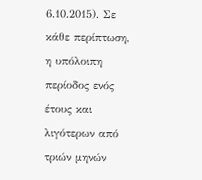6.10.2015). Σε κάθε περίπτωση, η υπόλοιπη περίοδος ενός έτους και λιγότερων από τριών μηνών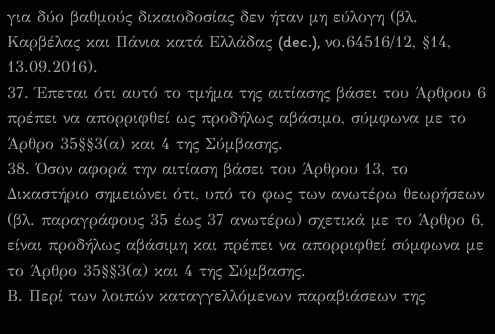για δύο βαθμούς δικαιοδοσίας δεν ήταν μη εύλογη (βλ. Καρβέλας και Πάνια κατά Ελλάδας (dec.), νο.64516/12, §14, 13.09.2016).
37. Έπεται ότι αυτό το τμήμα της αιτίασης βάσει του Άρθρου 6 πρέπει να απορριφθεί ως προδήλως αβάσιμο, σύμφωνα με το Άρθρο 35§§3(α) και 4 της Σύμβασης.
38. Όσον αφορά την αιτίαση βάσει του Άρθρου 13, το Δικαστήριο σημειώνει ότι, υπό το φως των ανωτέρω θεωρήσεων (βλ. παραγράφους 35 έως 37 ανωτέρω) σχετικά με το Άρθρο 6, είναι προδήλως αβάσιμη και πρέπει να απορριφθεί σύμφωνα με το Άρθρο 35§§3(α) και 4 της Σύμβασης.
Β. Περί των λοιπών καταγγελλόμενων παραβιάσεων της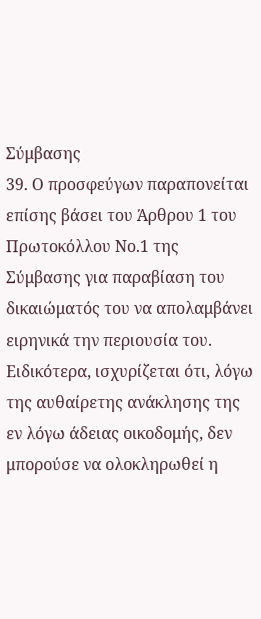Σύμβασης
39. Ο προσφεύγων παραπονείται επίσης βάσει του Άρθρου 1 του Πρωτοκόλλου Νο.1 της Σύμβασης για παραβίαση του δικαιώματός του να απολαμβάνει ειρηνικά την περιουσία του. Ειδικότερα, ισχυρίζεται ότι, λόγω της αυθαίρετης ανάκλησης της εν λόγω άδειας οικοδομής, δεν μπορούσε να ολοκληρωθεί η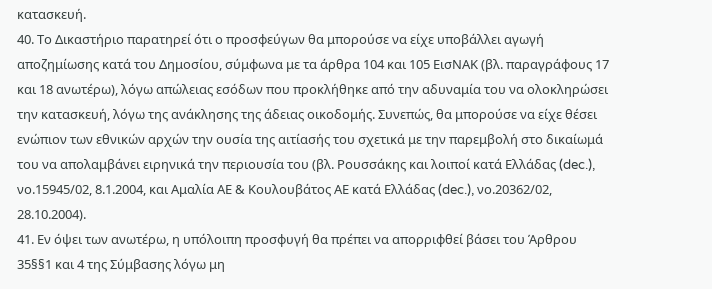κατασκευή.
40. Το Δικαστήριο παρατηρεί ότι ο προσφεύγων θα μπορούσε να είχε υποβάλλει αγωγή αποζημίωσης κατά του Δημοσίου, σύμφωνα με τα άρθρα 104 και 105 ΕισΝΑΚ (βλ. παραγράφους 17 και 18 ανωτέρω), λόγω απώλειας εσόδων που προκλήθηκε από την αδυναμία του να ολοκληρώσει την κατασκευή, λόγω της ανάκλησης της άδειας οικοδομής. Συνεπώς, θα μπορούσε να είχε θέσει ενώπιον των εθνικών αρχών την ουσία της αιτίασής του σχετικά με την παρεμβολή στο δικαίωμά του να απολαμβάνει ειρηνικά την περιουσία του (βλ. Ρουσσάκης και λοιποί κατά Ελλάδας (dec.), νο.15945/02, 8.1.2004, και Αμαλία ΑΕ & Κουλουβάτος ΑΕ κατά Ελλάδας (dec.), νο.20362/02, 28.10.2004).
41. Εν όψει των ανωτέρω, η υπόλοιπη προσφυγή θα πρέπει να απορριφθεί βάσει του Άρθρου 35§§1 και 4 της Σύμβασης λόγω μη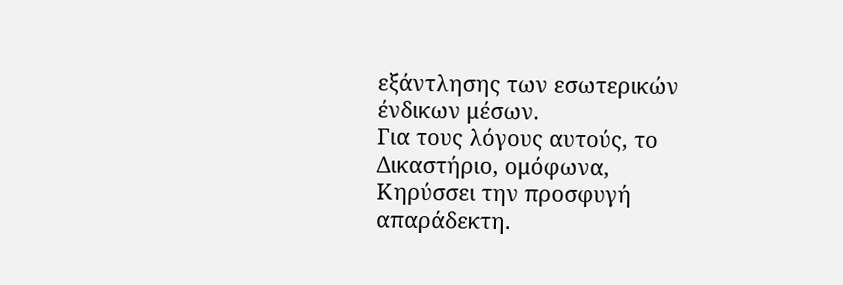εξάντλησης των εσωτερικών ένδικων μέσων.
Για τους λόγους αυτούς, το Δικαστήριο, ομόφωνα,
Κηρύσσει την προσφυγή απαράδεκτη.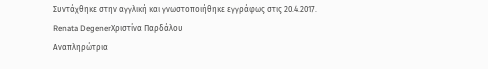Συντάχθηκε στην αγγλική και γνωστοποιήθηκε εγγράφως στις 20.4.2017.
Renata DegenerΧριστίνα Παρδάλου
Αναπληρώτρια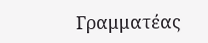Γραμματέας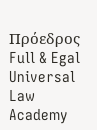Πρόεδρος
Full & Egal Universal Law Academy